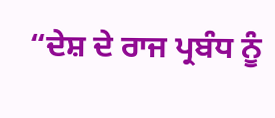“ਦੇਸ਼ ਦੇ ਰਾਜ ਪ੍ਰਬੰਧ ਨੂੰ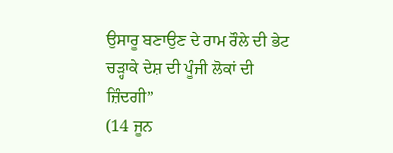ਉਸਾਰੂ ਬਣਾਉਣ ਦੇ ਰਾਮ ਰੌਲੇ ਦੀ ਭੇਟ ਚੜ੍ਹਾਕੇ ਦੇਸ਼ ਦੀ ਪੂੰਜੀ ਲੋਕਾਂ ਦੀ ਜ਼ਿੰਦਗੀ”
(14 ਜੂਨ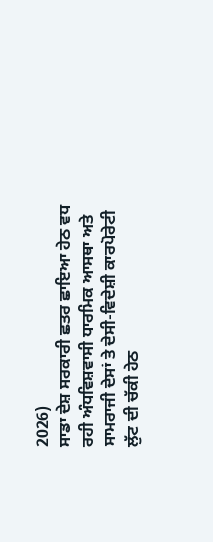2026)
ਸਾਡਾ ਦੇਸ਼ ਸਰਕਾਰੀ ਛਤਰ ਛਾਇਆ ਹੇਠ ਵਧ ਰਹੀ ਅੰਧਵਿਸ਼ਵਾਸੀ ਧਾਰਮਿਕ ਆਸਥਾ ਅਤੇ ਸਾਮਰਾਜੀ ਦੇਸਾਂ ਤੇ ਦੇਸੀ-ਵਿਦੇਸ਼ੀ ਕਾਰਪੋਰੇਟੀ ਲੁੱਟ ਦੀ ਚੱਕੀ ਹੇਠ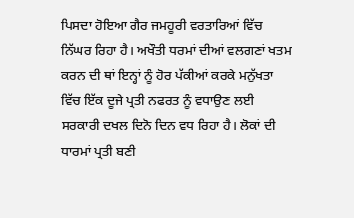ਪਿਸਦਾ ਹੋਇਆ ਗੈਰ ਜਮਹੂਰੀ ਵਰਤਾਰਿਆਂ ਵਿੱਚ ਨਿੱਘਰ ਰਿਹਾ ਹੈ। ਅਖੌਤੀ ਧਰਮਾਂ ਦੀਆਂ ਵਲਗਣਾਂ ਖਤਮ ਕਰਨ ਦੀ ਥਾਂ ਇਨ੍ਹਾਂ ਨੂੰ ਹੋਰ ਪੱਕੀਆਂ ਕਰਕੇ ਮਨੁੱਖਤਾ ਵਿੱਚ ਇੱਕ ਦੂਜੇ ਪ੍ਰਤੀ ਨਫਰਤ ਨੂੰ ਵਧਾਉਣ ਲਈ ਸਰਕਾਰੀ ਦਖਲ ਦਿਨੋ ਦਿਨ ਵਧ ਰਿਹਾ ਹੈ। ਲੋਕਾਂ ਦੀ ਧਾਰਮਾਂ ਪ੍ਰਤੀ ਬਣੀ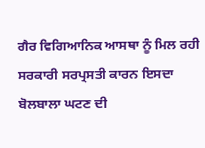ਗੈਰ ਵਿਗਿਆਨਿਕ ਆਸਥਾ ਨੂੰ ਮਿਲ ਰਹੀ ਸਰਕਾਰੀ ਸਰਪ੍ਰਸਤੀ ਕਾਰਨ ਇਸਦਾ ਬੋਲਬਾਲਾ ਘਟਣ ਦੀ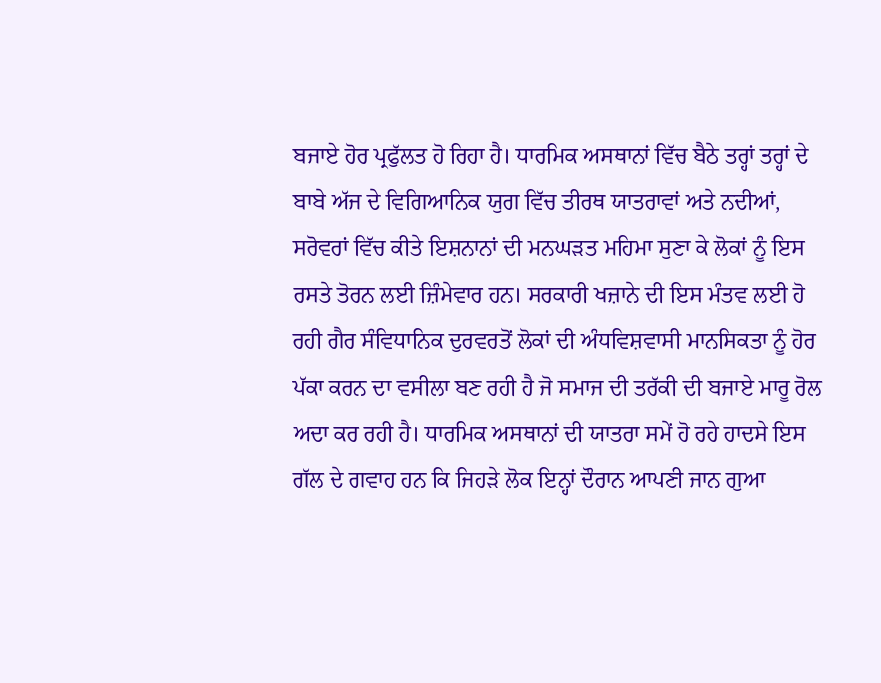ਬਜਾਏ ਹੋਰ ਪ੍ਰਫੁੱਲਤ ਹੋ ਰਿਹਾ ਹੈ। ਧਾਰਮਿਕ ਅਸਥਾਨਾਂ ਵਿੱਚ ਬੈਠੇ ਤਰ੍ਹਾਂ ਤਰ੍ਹਾਂ ਦੇ ਬਾਬੇ ਅੱਜ ਦੇ ਵਿਗਿਆਨਿਕ ਯੁਗ ਵਿੱਚ ਤੀਰਥ ਯਾਤਰਾਵਾਂ ਅਤੇ ਨਦੀਆਂ, ਸਰੋਵਰਾਂ ਵਿੱਚ ਕੀਤੇ ਇਸ਼ਨਾਨਾਂ ਦੀ ਮਨਘੜਤ ਮਹਿਮਾ ਸੁਣਾ ਕੇ ਲੋਕਾਂ ਨੂੰ ਇਸ ਰਸਤੇ ਤੋਰਨ ਲਈ ਜ਼ਿੰਮੇਵਾਰ ਹਨ। ਸਰਕਾਰੀ ਖਜ਼ਾਨੇ ਦੀ ਇਸ ਮੰਤਵ ਲਈ ਹੋ ਰਹੀ ਗੈਰ ਸੰਵਿਧਾਨਿਕ ਦੁਰਵਰਤੋਂ ਲੋਕਾਂ ਦੀ ਅੰਧਵਿਸ਼ਵਾਸੀ ਮਾਨਸਿਕਤਾ ਨੂੰ ਹੋਰ ਪੱਕਾ ਕਰਨ ਦਾ ਵਸੀਲਾ ਬਣ ਰਹੀ ਹੈ ਜੋ ਸਮਾਜ ਦੀ ਤਰੱਕੀ ਦੀ ਬਜਾਏ ਮਾਰੂ ਰੋਲ ਅਦਾ ਕਰ ਰਹੀ ਹੈ। ਧਾਰਮਿਕ ਅਸਥਾਨਾਂ ਦੀ ਯਾਤਰਾ ਸਮੇਂ ਹੋ ਰਹੇ ਹਾਦਸੇ ਇਸ ਗੱਲ ਦੇ ਗਵਾਹ ਹਨ ਕਿ ਜਿਹੜੇ ਲੋਕ ਇਨ੍ਹਾਂ ਦੌਰਾਨ ਆਪਣੀ ਜਾਨ ਗੁਆ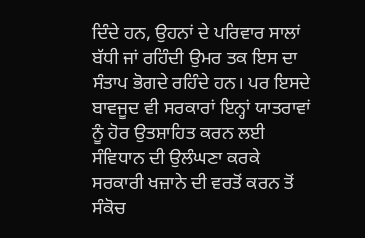ਦਿੰਦੇ ਹਨ, ਉਹਨਾਂ ਦੇ ਪਰਿਵਾਰ ਸਾਲਾਂ ਬੱਧੀ ਜਾਂ ਰਹਿੰਦੀ ਉਮਰ ਤਕ ਇਸ ਦਾ ਸੰਤਾਪ ਭੋਗਦੇ ਰਹਿੰਦੇ ਹਨ। ਪਰ ਇਸਦੇ ਬਾਵਜੂਦ ਵੀ ਸਰਕਾਰਾਂ ਇਨ੍ਹਾਂ ਯਾਤਰਾਵਾਂ ਨੂੰ ਹੋਰ ਉਤਸ਼ਾਹਿਤ ਕਰਨ ਲਈ ਸੰਵਿਧਾਨ ਦੀ ਉਲੰਘਣਾ ਕਰਕੇ ਸਰਕਾਰੀ ਖਜ਼ਾਨੇ ਦੀ ਵਰਤੋਂ ਕਰਨ ਤੋਂ ਸੰਕੋਚ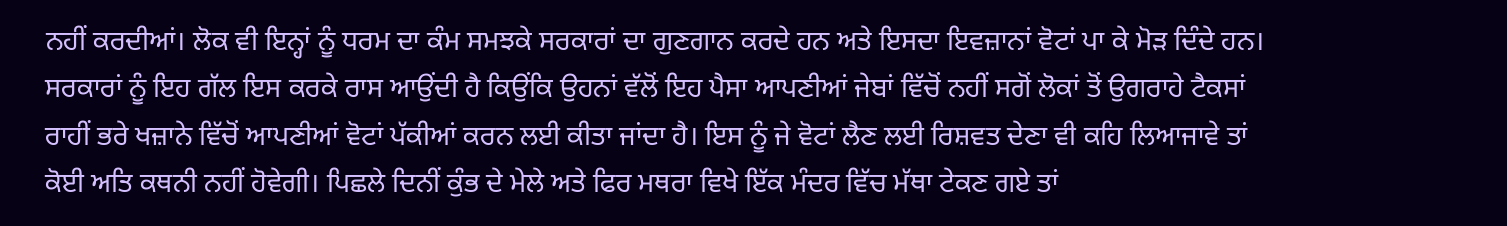ਨਹੀਂ ਕਰਦੀਆਂ। ਲੋਕ ਵੀ ਇਨ੍ਹਾਂ ਨੂੰ ਧਰਮ ਦਾ ਕੰਮ ਸਮਝਕੇ ਸਰਕਾਰਾਂ ਦਾ ਗੁਣਗਾਨ ਕਰਦੇ ਹਨ ਅਤੇ ਇਸਦਾ ਇਵਜ਼ਾਨਾਂ ਵੋਟਾਂ ਪਾ ਕੇ ਮੋੜ ਦਿੰਦੇ ਹਨ। ਸਰਕਾਰਾਂ ਨੂੰ ਇਹ ਗੱਲ ਇਸ ਕਰਕੇ ਰਾਸ ਆਉਂਦੀ ਹੈ ਕਿਉਂਕਿ ਉਹਨਾਂ ਵੱਲੋਂ ਇਹ ਪੈਸਾ ਆਪਣੀਆਂ ਜੇਬਾਂ ਵਿੱਚੋਂ ਨਹੀਂ ਸਗੋਂ ਲੋਕਾਂ ਤੋਂ ਉਗਰਾਹੇ ਟੈਕਸਾਂ ਰਾਹੀਂ ਭਰੇ ਖਜ਼ਾਨੇ ਵਿੱਚੋਂ ਆਪਣੀਆਂ ਵੋਟਾਂ ਪੱਕੀਆਂ ਕਰਨ ਲਈ ਕੀਤਾ ਜਾਂਦਾ ਹੈ। ਇਸ ਨੂੰ ਜੇ ਵੋਟਾਂ ਲੈਣ ਲਈ ਰਿਸ਼ਵਤ ਦੇਣਾ ਵੀ ਕਹਿ ਲਿਆਜਾਵੇ ਤਾਂ ਕੋਈ ਅਤਿ ਕਥਨੀ ਨਹੀਂ ਹੋਵੇਗੀ। ਪਿਛਲੇ ਦਿਨੀਂ ਕੁੰਭ ਦੇ ਮੇਲੇ ਅਤੇ ਫਿਰ ਮਥਰਾ ਵਿਖੇ ਇੱਕ ਮੰਦਰ ਵਿੱਚ ਮੱਥਾ ਟੇਕਣ ਗਏ ਤਾਂ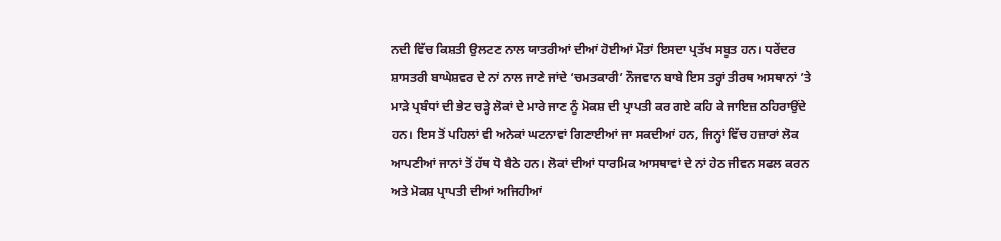ਨਦੀ ਵਿੱਚ ਕਿਸ਼ਤੀ ਉਲਟਣ ਨਾਲ ਯਾਤਰੀਆਂ ਦੀਆਂ ਹੋਈਆਂ ਮੌਤਾਂ ਇਸਦਾ ਪ੍ਰਤੱਖ ਸਬੂਤ ਹਨ। ਧਰੇਂਦਰ ਸ਼ਾਸਤਰੀ ਬਾਘੇਸ਼ਵਰ ਦੇ ਨਾਂ ਨਾਲ ਜਾਣੇ ਜਾਂਦੇ ‘ਚਮਤਕਾਰੀ’ ਨੌਜਵਾਨ ਬਾਬੇ ਇਸ ਤਰ੍ਹਾਂ ਤੀਰਥ ਅਸਥਾਨਾਂ ’ਤੇ ਮਾੜੇ ਪ੍ਰਬੰਧਾਂ ਦੀ ਭੇਟ ਚੜ੍ਹੇ ਲੋਕਾਂ ਦੇ ਮਾਰੇ ਜਾਣ ਨੂੰ ਮੋਕਸ਼ ਦੀ ਪ੍ਰਾਪਤੀ ਕਰ ਗਏ ਕਹਿ ਕੇ ਜਾਇਜ਼ ਠਹਿਰਾਉਂਦੇ ਹਨ। ਇਸ ਤੋਂ ਪਹਿਲਾਂ ਵੀ ਅਨੇਕਾਂ ਘਟਨਾਵਾਂ ਗਿਣਾਈਆਂ ਜਾ ਸਕਦੀਆਂ ਹਨ, ਜਿਨ੍ਹਾਂ ਵਿੱਚ ਹਜ਼ਾਰਾਂ ਲੋਕ ਆਪਣੀਆਂ ਜਾਨਾਂ ਤੋਂ ਹੱਥ ਧੋ ਬੈਠੇ ਹਨ। ਲੋਕਾਂ ਦੀਆਂ ਧਾਰਮਿਕ ਆਸਥਾਵਾਂ ਦੇ ਨਾਂ ਹੇਠ ਜੀਵਨ ਸਫਲ ਕਰਨ ਅਤੇ ਮੋਕਸ਼ ਪ੍ਰਾਪਤੀ ਦੀਆਂ ਅਜਿਹੀਆਂ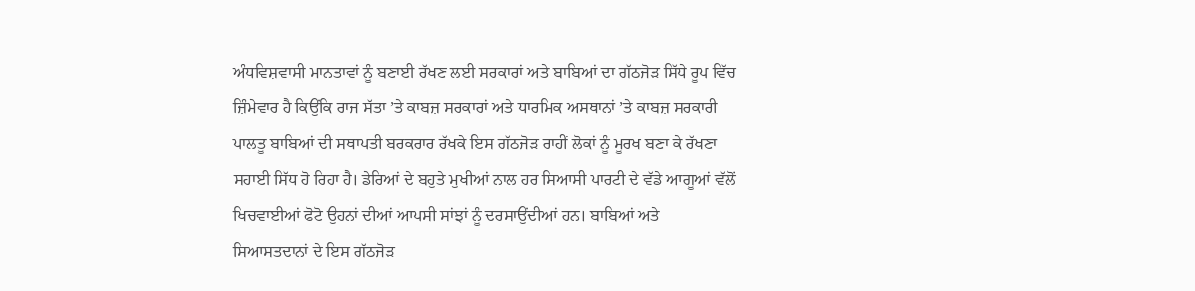ਅੰਧਵਿਸ਼ਵਾਸੀ ਮਾਨਤਾਵਾਂ ਨੂੰ ਬਣਾਈ ਰੱਖਣ ਲਈ ਸਰਕਾਰਾਂ ਅਤੇ ਬਾਬਿਆਂ ਦਾ ਗੱਠਜੋੜ ਸਿੱਧੇ ਰੂਪ ਵਿੱਚ ਜ਼ਿੰਮੇਵਾਰ ਹੈ ਕਿਉਂਕਿ ਰਾਜ ਸੱਤਾ ’ਤੇ ਕਾਬਜ਼ ਸਰਕਾਰਾਂ ਅਤੇ ਧਾਰਮਿਕ ਅਸਥਾਨਾਂ ’ਤੇ ਕਾਬਜ਼ ਸਰਕਾਰੀ ਪਾਲਤੂ ਬਾਬਿਆਂ ਦੀ ਸਥਾਪਤੀ ਬਰਕਰਾਰ ਰੱਖਕੇ ਇਸ ਗੱਠਜੋੜ ਰਾਹੀਂ ਲੋਕਾਂ ਨੂੰ ਮੂਰਖ ਬਣਾ ਕੇ ਰੱਖਣਾ ਸਹਾਈ ਸਿੱਧ ਹੋ ਰਿਹਾ ਹੈ। ਡੇਰਿਆਂ ਦੇ ਬਹੁਤੇ ਮੁਖੀਆਂ ਨਾਲ ਹਰ ਸਿਆਸੀ ਪਾਰਟੀ ਦੇ ਵੱਡੇ ਆਗੂਆਂ ਵੱਲੋਂ ਖਿਚਵਾਈਆਂ ਫੋਟੋ ਉਹਨਾਂ ਦੀਆਂ ਆਪਸੀ ਸਾਂਝਾਂ ਨੂੰ ਦਰਸਾਉਂਦੀਆਂ ਹਨ। ਬਾਬਿਆਂ ਅਤੇ ਸਿਆਸਤਦਾਨਾਂ ਦੇ ਇਸ ਗੱਠਜੋੜ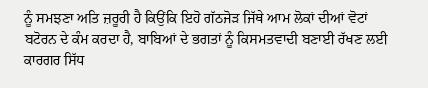ਨੂੰ ਸਮਝਣਾ ਅਤਿ ਜ਼ਰੂਰੀ ਹੈ ਕਿਉਂਕਿ ਇਹੋ ਗੱਠਜੋੜ ਜਿੱਥੇ ਆਮ ਲੋਕਾਂ ਦੀਆਂ ਵੋਟਾਂ ਬਟੋਰਨ ਦੇ ਕੰਮ ਕਰਦਾ ਹੈ, ਬਾਬਿਆਂ ਦੇ ਭਗਤਾਂ ਨੂੰ ਕਿਸਮਤਵਾਦੀ ਬਣਾਈ ਰੱਖਣ ਲਈ ਕਾਰਗਰ ਸਿੱਧ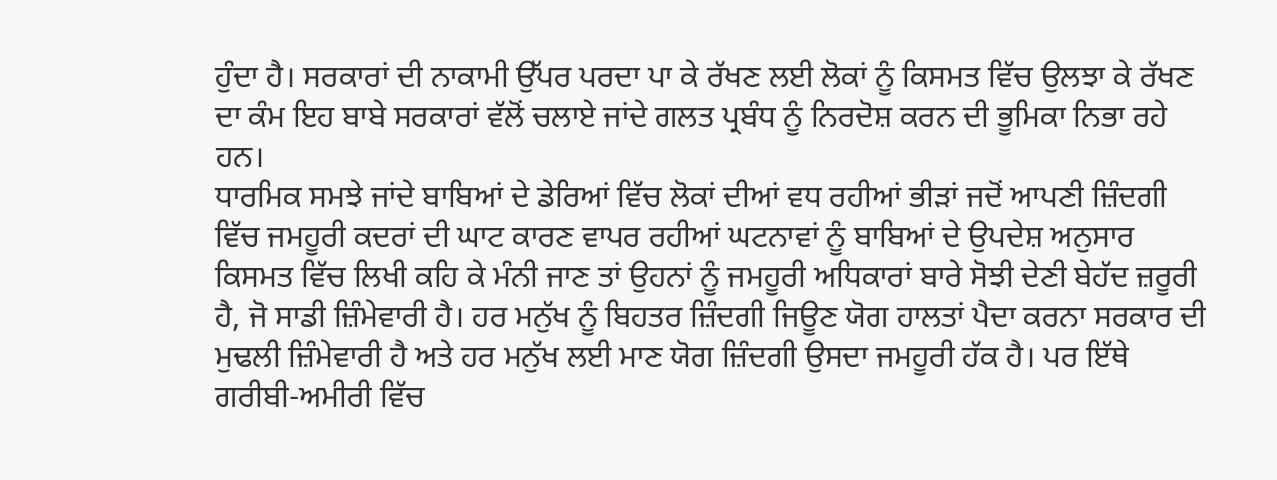ਹੁੰਦਾ ਹੈ। ਸਰਕਾਰਾਂ ਦੀ ਨਾਕਾਮੀ ਉੱਪਰ ਪਰਦਾ ਪਾ ਕੇ ਰੱਖਣ ਲਈ ਲੋਕਾਂ ਨੂੰ ਕਿਸਮਤ ਵਿੱਚ ਉਲਝਾ ਕੇ ਰੱਖਣ ਦਾ ਕੰਮ ਇਹ ਬਾਬੇ ਸਰਕਾਰਾਂ ਵੱਲੋਂ ਚਲਾਏ ਜਾਂਦੇ ਗਲਤ ਪ੍ਰਬੰਧ ਨੂੰ ਨਿਰਦੋਸ਼ ਕਰਨ ਦੀ ਭੂਮਿਕਾ ਨਿਭਾ ਰਹੇ ਹਨ।
ਧਾਰਮਿਕ ਸਮਝੇ ਜਾਂਦੇ ਬਾਬਿਆਂ ਦੇ ਡੇਰਿਆਂ ਵਿੱਚ ਲੋਕਾਂ ਦੀਆਂ ਵਧ ਰਹੀਆਂ ਭੀੜਾਂ ਜਦੋਂ ਆਪਣੀ ਜ਼ਿੰਦਗੀ ਵਿੱਚ ਜਮਹੂਰੀ ਕਦਰਾਂ ਦੀ ਘਾਟ ਕਾਰਣ ਵਾਪਰ ਰਹੀਆਂ ਘਟਨਾਵਾਂ ਨੂੰ ਬਾਬਿਆਂ ਦੇ ਉਪਦੇਸ਼ ਅਨੁਸਾਰ ਕਿਸਮਤ ਵਿੱਚ ਲਿਖੀ ਕਹਿ ਕੇ ਮੰਨੀ ਜਾਣ ਤਾਂ ਉਹਨਾਂ ਨੂੰ ਜਮਹੂਰੀ ਅਧਿਕਾਰਾਂ ਬਾਰੇ ਸੋਝੀ ਦੇਣੀ ਬੇਹੱਦ ਜ਼ਰੂਰੀ ਹੈ, ਜੋ ਸਾਡੀ ਜ਼ਿੰਮੇਵਾਰੀ ਹੈ। ਹਰ ਮਨੁੱਖ ਨੂੰ ਬਿਹਤਰ ਜ਼ਿੰਦਗੀ ਜਿਊਣ ਯੋਗ ਹਾਲਤਾਂ ਪੈਦਾ ਕਰਨਾ ਸਰਕਾਰ ਦੀ ਮੁਢਲੀ ਜ਼ਿੰਮੇਵਾਰੀ ਹੈ ਅਤੇ ਹਰ ਮਨੁੱਖ ਲਈ ਮਾਣ ਯੋਗ ਜ਼ਿੰਦਗੀ ਉਸਦਾ ਜਮਹੂਰੀ ਹੱਕ ਹੈ। ਪਰ ਇੱਥੇ ਗਰੀਬੀ-ਅਮੀਰੀ ਵਿੱਚ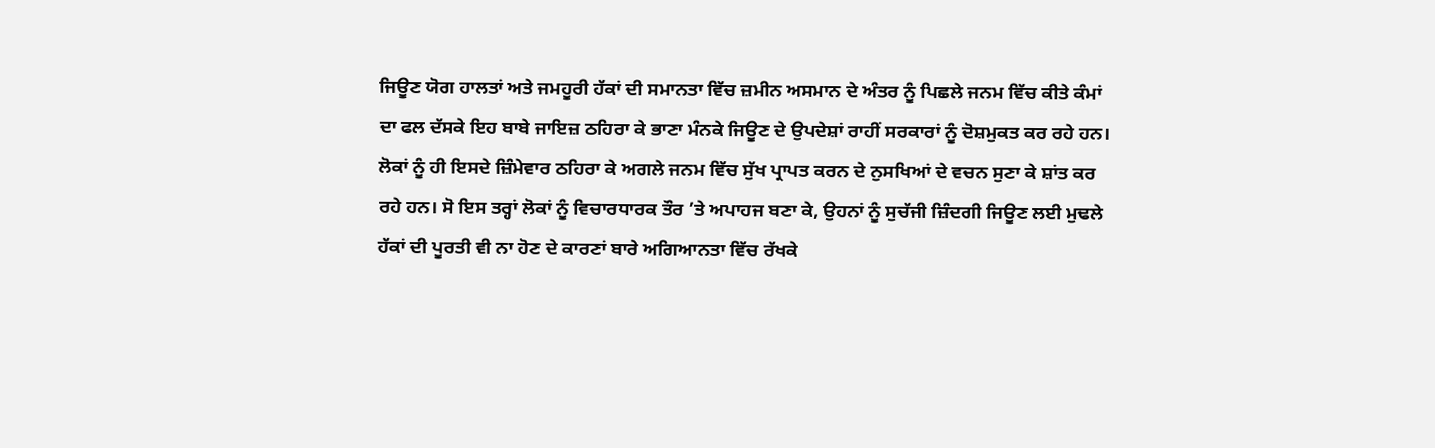ਜਿਊਣ ਯੋਗ ਹਾਲਤਾਂ ਅਤੇ ਜਮਹੂਰੀ ਹੱਕਾਂ ਦੀ ਸਮਾਨਤਾ ਵਿੱਚ ਜ਼ਮੀਨ ਅਸਮਾਨ ਦੇ ਅੰਤਰ ਨੂੰ ਪਿਛਲੇ ਜਨਮ ਵਿੱਚ ਕੀਤੇ ਕੰਮਾਂ ਦਾ ਫਲ ਦੱਸਕੇ ਇਹ ਬਾਬੇ ਜਾਇਜ਼ ਠਹਿਰਾ ਕੇ ਭਾਣਾ ਮੰਨਕੇ ਜਿਊਣ ਦੇ ਉਪਦੇਸ਼ਾਂ ਰਾਹੀਂ ਸਰਕਾਰਾਂ ਨੂੰ ਦੋਸ਼ਮੁਕਤ ਕਰ ਰਹੇ ਹਨ। ਲੋਕਾਂ ਨੂੰ ਹੀ ਇਸਦੇ ਜ਼ਿੰਮੇਵਾਰ ਠਹਿਰਾ ਕੇ ਅਗਲੇ ਜਨਮ ਵਿੱਚ ਸੁੱਖ ਪ੍ਰਾਪਤ ਕਰਨ ਦੇ ਨੁਸਖਿਆਂ ਦੇ ਵਚਨ ਸੁਣਾ ਕੇ ਸ਼ਾਂਤ ਕਰ ਰਹੇ ਹਨ। ਸੋ ਇਸ ਤਰ੍ਹਾਂ ਲੋਕਾਂ ਨੂੰ ਵਿਚਾਰਧਾਰਕ ਤੌਰ ’ਤੇ ਅਪਾਹਜ ਬਣਾ ਕੇ, ਉਹਨਾਂ ਨੂੰ ਸੁਚੱਜੀ ਜ਼ਿੰਦਗੀ ਜਿਊਣ ਲਈ ਮੁਢਲੇ ਹੱਕਾਂ ਦੀ ਪੂਰਤੀ ਵੀ ਨਾ ਹੋਣ ਦੇ ਕਾਰਣਾਂ ਬਾਰੇ ਅਗਿਆਨਤਾ ਵਿੱਚ ਰੱਖਕੇ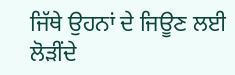ਜਿੱਥੇ ਉਹਨਾਂ ਦੇ ਜਿਊਣ ਲਈ ਲੋੜੀਂਦੇ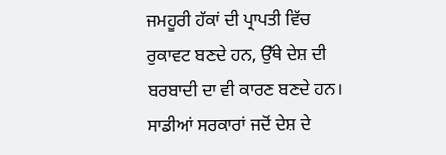ਜਮਹੂਰੀ ਹੱਕਾਂ ਦੀ ਪ੍ਰਾਪਤੀ ਵਿੱਚ ਰੁਕਾਵਟ ਬਣਦੇ ਹਨ, ਉੱਥੇ ਦੇਸ਼ ਦੀ ਬਰਬਾਦੀ ਦਾ ਵੀ ਕਾਰਣ ਬਣਦੇ ਹਨ।
ਸਾਡੀਆਂ ਸਰਕਾਰਾਂ ਜਦੋਂ ਦੇਸ਼ ਦੇ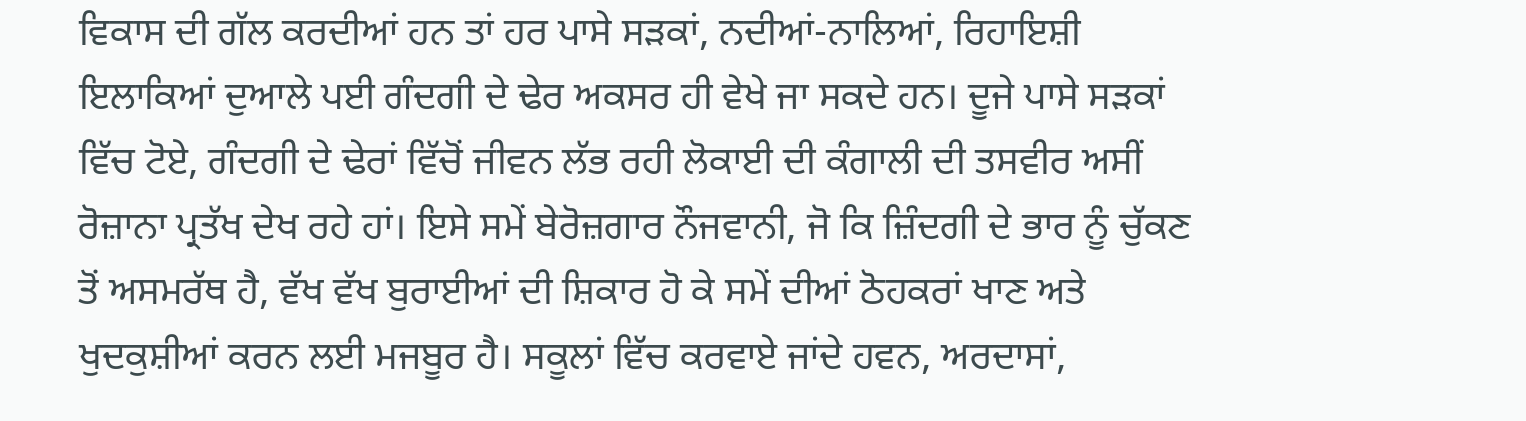ਵਿਕਾਸ ਦੀ ਗੱਲ ਕਰਦੀਆਂ ਹਨ ਤਾਂ ਹਰ ਪਾਸੇ ਸੜਕਾਂ, ਨਦੀਆਂ-ਨਾਲਿਆਂ, ਰਿਹਾਇਸ਼ੀ ਇਲਾਕਿਆਂ ਦੁਆਲੇ ਪਈ ਗੰਦਗੀ ਦੇ ਢੇਰ ਅਕਸਰ ਹੀ ਵੇਖੇ ਜਾ ਸਕਦੇ ਹਨ। ਦੂਜੇ ਪਾਸੇ ਸੜਕਾਂ ਵਿੱਚ ਟੋਏ, ਗੰਦਗੀ ਦੇ ਢੇਰਾਂ ਵਿੱਚੋਂ ਜੀਵਨ ਲੱਭ ਰਹੀ ਲੋਕਾਈ ਦੀ ਕੰਗਾਲੀ ਦੀ ਤਸਵੀਰ ਅਸੀਂ ਰੋਜ਼ਾਨਾ ਪ੍ਰਤੱਖ ਦੇਖ ਰਹੇ ਹਾਂ। ਇਸੇ ਸਮੇਂ ਬੇਰੋਜ਼ਗਾਰ ਨੌਜਵਾਨੀ, ਜੋ ਕਿ ਜ਼ਿੰਦਗੀ ਦੇ ਭਾਰ ਨੂੰ ਚੁੱਕਣ ਤੋਂ ਅਸਮਰੱਥ ਹੈ, ਵੱਖ ਵੱਖ ਬੁਰਾਈਆਂ ਦੀ ਸ਼ਿਕਾਰ ਹੋ ਕੇ ਸਮੇਂ ਦੀਆਂ ਠੋਹਕਰਾਂ ਖਾਣ ਅਤੇ ਖੁਦਕੁਸ਼ੀਆਂ ਕਰਨ ਲਈ ਮਜਬੂਰ ਹੈ। ਸਕੂਲਾਂ ਵਿੱਚ ਕਰਵਾਏ ਜਾਂਦੇ ਹਵਨ, ਅਰਦਾਸਾਂ,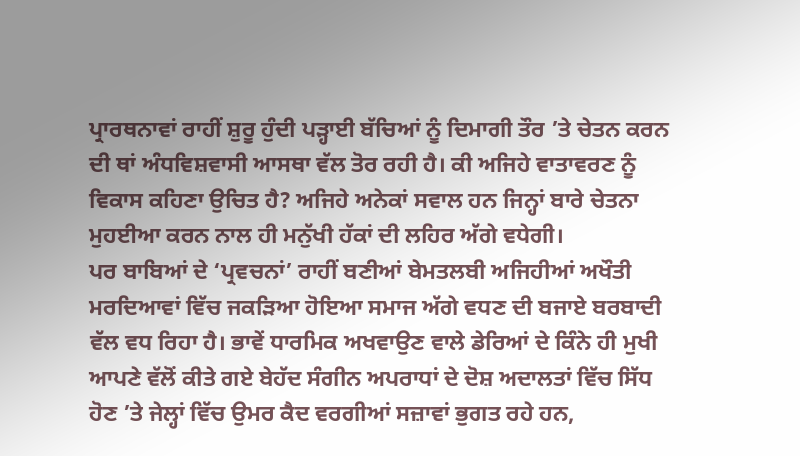ਪ੍ਰਾਰਥਨਾਵਾਂ ਰਾਹੀਂ ਸ਼ੁਰੂ ਹੁੰਦੀ ਪੜ੍ਹਾਈ ਬੱਚਿਆਂ ਨੂੰ ਦਿਮਾਗੀ ਤੌਰ ’ਤੇ ਚੇਤਨ ਕਰਨ ਦੀ ਥਾਂ ਅੰਧਵਿਸ਼ਵਾਸੀ ਆਸਥਾ ਵੱਲ ਤੋਰ ਰਹੀ ਹੈ। ਕੀ ਅਜਿਹੇ ਵਾਤਾਵਰਣ ਨੂੰ ਵਿਕਾਸ ਕਹਿਣਾ ਉਚਿਤ ਹੈ? ਅਜਿਹੇ ਅਨੇਕਾਂ ਸਵਾਲ ਹਨ ਜਿਨ੍ਹਾਂ ਬਾਰੇ ਚੇਤਨਾ ਮੁਹਈਆ ਕਰਨ ਨਾਲ ਹੀ ਮਨੁੱਖੀ ਹੱਕਾਂ ਦੀ ਲਹਿਰ ਅੱਗੇ ਵਧੇਗੀ।
ਪਰ ਬਾਬਿਆਂ ਦੇ ‘ਪ੍ਰਵਚਨਾਂ’ ਰਾਹੀਂ ਬਣੀਆਂ ਬੇਮਤਲਬੀ ਅਜਿਹੀਆਂ ਅਖੌਤੀ ਮਰਦਿਆਵਾਂ ਵਿੱਚ ਜਕੜਿਆ ਹੋਇਆ ਸਮਾਜ ਅੱਗੇ ਵਧਣ ਦੀ ਬਜਾਏ ਬਰਬਾਦੀ ਵੱਲ ਵਧ ਰਿਹਾ ਹੈ। ਭਾਵੇਂ ਧਾਰਮਿਕ ਅਖਵਾਉਣ ਵਾਲੇ ਡੇਰਿਆਂ ਦੇ ਕਿੰਨੇ ਹੀ ਮੁਖੀ ਆਪਣੇ ਵੱਲੋਂ ਕੀਤੇ ਗਏ ਬੇਹੱਦ ਸੰਗੀਨ ਅਪਰਾਧਾਂ ਦੇ ਦੋਸ਼ ਅਦਾਲਤਾਂ ਵਿੱਚ ਸਿੱਧ ਹੋਣ ’ਤੇ ਜੇਲ੍ਹਾਂ ਵਿੱਚ ਉਮਰ ਕੈਦ ਵਰਗੀਆਂ ਸਜ਼ਾਵਾਂ ਭੁਗਤ ਰਹੇ ਹਨ,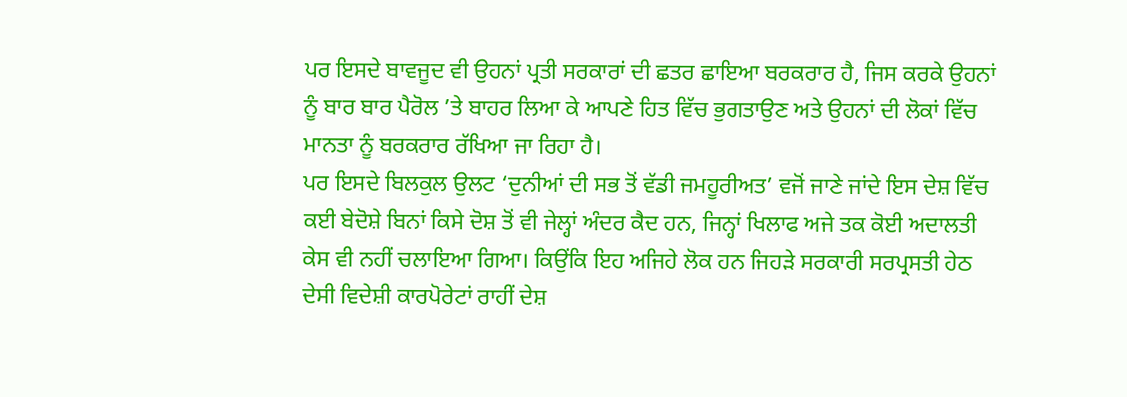ਪਰ ਇਸਦੇ ਬਾਵਜੂਦ ਵੀ ਉਹਨਾਂ ਪ੍ਰਤੀ ਸਰਕਾਰਾਂ ਦੀ ਛਤਰ ਛਾਇਆ ਬਰਕਰਾਰ ਹੈ, ਜਿਸ ਕਰਕੇ ਉਹਨਾਂ ਨੂੰ ਬਾਰ ਬਾਰ ਪੈਰੋਲ ’ਤੇ ਬਾਹਰ ਲਿਆ ਕੇ ਆਪਣੇ ਹਿਤ ਵਿੱਚ ਭੁਗਤਾਉਣ ਅਤੇ ਉਹਨਾਂ ਦੀ ਲੋਕਾਂ ਵਿੱਚ ਮਾਨਤਾ ਨੂੰ ਬਰਕਰਾਰ ਰੱਖਿਆ ਜਾ ਰਿਹਾ ਹੈ।
ਪਰ ਇਸਦੇ ਬਿਲਕੁਲ ਉਲਟ ‘ਦੁਨੀਆਂ ਦੀ ਸਭ ਤੋਂ ਵੱਡੀ ਜਮਹੂਰੀਅਤ’ ਵਜੋਂ ਜਾਣੇ ਜਾਂਦੇ ਇਸ ਦੇਸ਼ ਵਿੱਚ ਕਈ ਬੇਦੋਸ਼ੇ ਬਿਨਾਂ ਕਿਸੇ ਦੋਸ਼ ਤੋਂ ਵੀ ਜੇਲ੍ਹਾਂ ਅੰਦਰ ਕੈਦ ਹਨ, ਜਿਨ੍ਹਾਂ ਖਿਲਾਫ ਅਜੇ ਤਕ ਕੋਈ ਅਦਾਲਤੀ ਕੇਸ ਵੀ ਨਹੀਂ ਚਲਾਇਆ ਗਿਆ। ਕਿਉਂਕਿ ਇਹ ਅਜਿਹੇ ਲੋਕ ਹਨ ਜਿਹੜੇ ਸਰਕਾਰੀ ਸਰਪ੍ਰਸਤੀ ਹੇਠ ਦੇਸੀ ਵਿਦੇਸ਼ੀ ਕਾਰਪੋਰੇਟਾਂ ਰਾਹੀਂ ਦੇਸ਼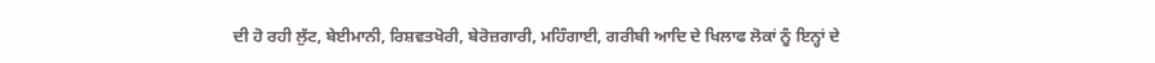ਦੀ ਹੋ ਰਹੀ ਲੁੱਟ, ਬੇਈਮਾਨੀ, ਰਿਸ਼ਵਤਖੋਰੀ, ਬੇਰੋਜ਼ਗਾਰੀ, ਮਹਿੰਗਾਈ, ਗਰੀਬੀ ਆਦਿ ਦੇ ਖਿਲਾਫ ਲੋਕਾਂ ਨੂੰ ਇਨ੍ਹਾਂ ਦੇ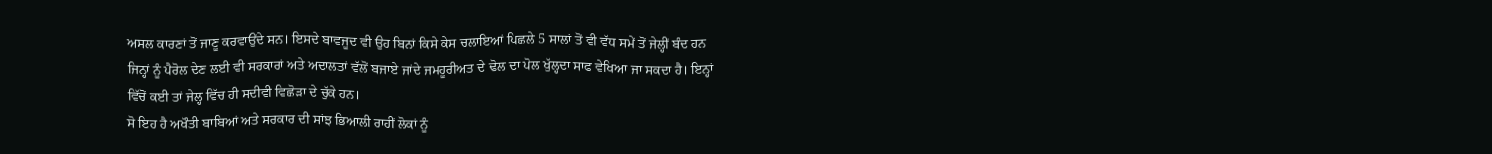ਅਸਲ ਕਾਰਣਾਂ ਤੋਂ ਜਾਣੂ ਕਰਵਾਉਂਦੇ ਸਨ। ਇਸਦੇ ਬਾਵਜੂਦ ਵੀ ਉਹ ਬਿਨਾਂ ਕਿਸੇ ਕੇਸ ਚਲਾਇਆਂ ਪਿਛਲੇ 5 ਸਾਲਾਂ ਤੋਂ ਵੀ ਵੱਧ ਸਮੇਂ ਤੋਂ ਜੇਲ੍ਹੀਂ ਬੰਦ ਹਨ ਜਿਨ੍ਹਾਂ ਨੂੰ ਪੈਰੋਲ ਦੇਣ ਲਈ ਵੀ ਸਰਕਾਰਾਂ ਅਤੇ ਅਦਾਲਤਾਂ ਵੱਲੋਂ ਬਜਾਏ ਜਾਂਦੇ ਜਮਹੂਰੀਅਤ ਦੇ ਢੋਲ ਦਾ ਪੋਲ ਖੁੱਲ੍ਹਦਾ ਸਾਫ ਵੇਖਿਆ ਜਾ ਸਕਦਾ ਹੈ। ਇਨ੍ਹਾਂ ਵਿੱਚੋਂ ਕਈ ਤਾਂ ਜੇਲ੍ਹ ਵਿੱਚ ਹੀ ਸਦੀਵੀ ਵਿਛੋੜਾ ਦੇ ਚੁੱਕੇ ਹਨ।
ਸੋ ਇਹ ਹੈ ਅਖੌਤੀ ਬਾਬਿਆਂ ਅਤੇ ਸਰਕਾਰ ਦੀ ਸਾਂਝ ਭਿਆਲੀ ਰਾਹੀਂ ਲੋਕਾਂ ਨੂੰ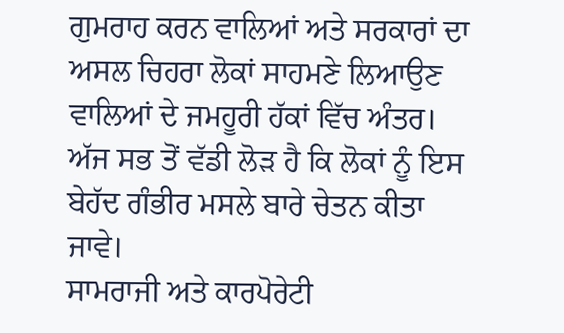ਗੁਮਰਾਹ ਕਰਨ ਵਾਲਿਆਂ ਅਤੇ ਸਰਕਾਰਾਂ ਦਾ ਅਸਲ ਚਿਹਰਾ ਲੋਕਾਂ ਸਾਹਮਣੇ ਲਿਆਉਣ ਵਾਲਿਆਂ ਦੇ ਜਮਹੂਰੀ ਹੱਕਾਂ ਵਿੱਚ ਅੰਤਰ। ਅੱਜ ਸਭ ਤੋਂ ਵੱਡੀ ਲੋੜ ਹੈ ਕਿ ਲੋਕਾਂ ਨੂੰ ਇਸ ਬੇਹੱਦ ਗੰਭੀਰ ਮਸਲੇ ਬਾਰੇ ਚੇਤਨ ਕੀਤਾ ਜਾਵੇ।
ਸਾਮਰਾਜੀ ਅਤੇ ਕਾਰਪੋਰੇਟੀ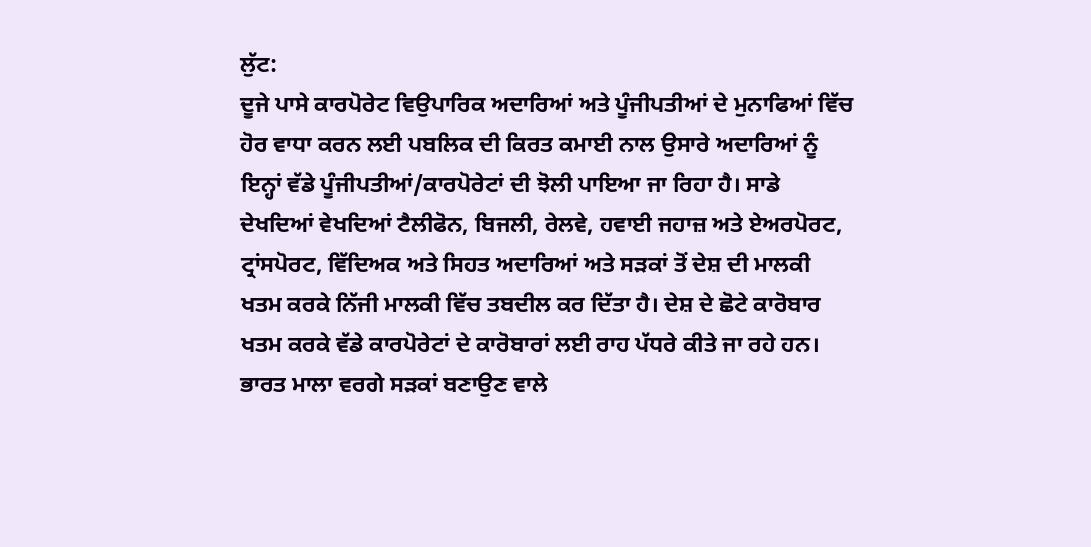ਲੁੱਟ:
ਦੂਜੇ ਪਾਸੇ ਕਾਰਪੋਰੇਟ ਵਿਉਪਾਰਿਕ ਅਦਾਰਿਆਂ ਅਤੇ ਪੂੰਜੀਪਤੀਆਂ ਦੇ ਮੁਨਾਫਿਆਂ ਵਿੱਚ ਹੋਰ ਵਾਧਾ ਕਰਨ ਲਈ ਪਬਲਿਕ ਦੀ ਕਿਰਤ ਕਮਾਈ ਨਾਲ ਉਸਾਰੇ ਅਦਾਰਿਆਂ ਨੂੰ ਇਨ੍ਹਾਂ ਵੱਡੇ ਪੂੰਜੀਪਤੀਆਂ/ਕਾਰਪੋਰੇਟਾਂ ਦੀ ਝੋਲੀ ਪਾਇਆ ਜਾ ਰਿਹਾ ਹੈ। ਸਾਡੇ ਦੇਖਦਿਆਂ ਵੇਖਦਿਆਂ ਟੈਲੀਫੋਨ, ਬਿਜਲੀ, ਰੇਲਵੇ, ਹਵਾਈ ਜਹਾਜ਼ ਅਤੇ ਏਅਰਪੋਰਟ, ਟ੍ਰਾਂਸਪੋਰਟ, ਵਿੱਦਿਅਕ ਅਤੇ ਸਿਹਤ ਅਦਾਰਿਆਂ ਅਤੇ ਸੜਕਾਂ ਤੋਂ ਦੇਸ਼ ਦੀ ਮਾਲਕੀ ਖਤਮ ਕਰਕੇ ਨਿੱਜੀ ਮਾਲਕੀ ਵਿੱਚ ਤਬਦੀਲ ਕਰ ਦਿੱਤਾ ਹੈ। ਦੇਸ਼ ਦੇ ਛੋਟੇ ਕਾਰੋਬਾਰ ਖਤਮ ਕਰਕੇ ਵੱਡੇ ਕਾਰਪੋਰੇਟਾਂ ਦੇ ਕਾਰੋਬਾਰਾਂ ਲਈ ਰਾਹ ਪੱਧਰੇ ਕੀਤੇ ਜਾ ਰਹੇ ਹਨ। ਭਾਰਤ ਮਾਲਾ ਵਰਗੇ ਸੜਕਾਂ ਬਣਾਉਣ ਵਾਲੇ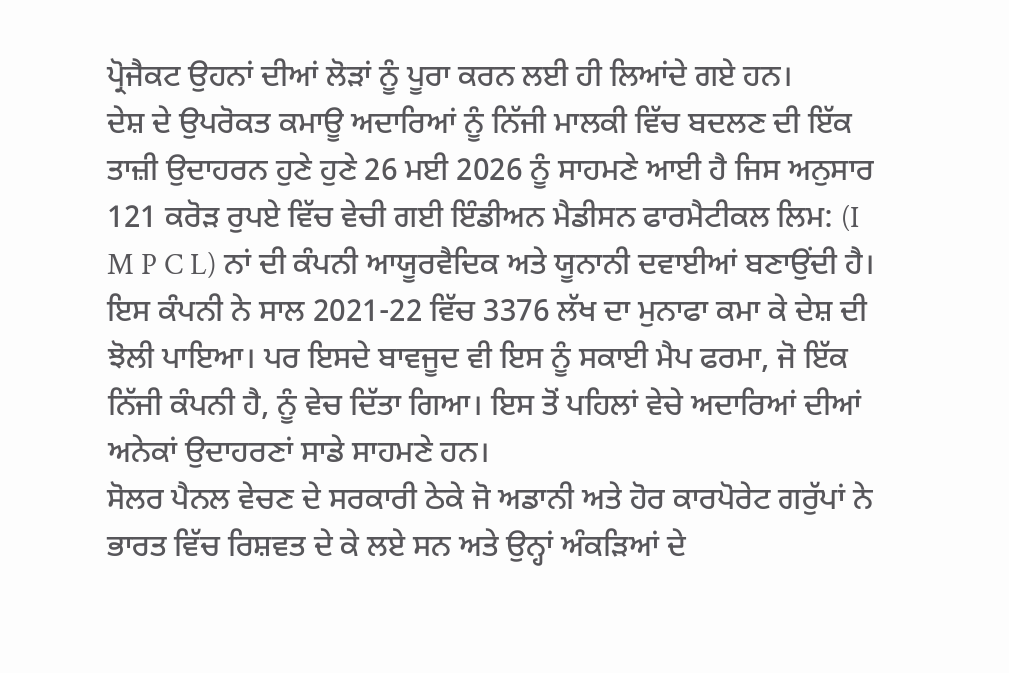ਪ੍ਰੋਜੈਕਟ ਉਹਨਾਂ ਦੀਆਂ ਲੋੜਾਂ ਨੂੰ ਪੂਰਾ ਕਰਨ ਲਈ ਹੀ ਲਿਆਂਦੇ ਗਏ ਹਨ।
ਦੇਸ਼ ਦੇ ਉਪਰੋਕਤ ਕਮਾਊ ਅਦਾਰਿਆਂ ਨੂੰ ਨਿੱਜੀ ਮਾਲਕੀ ਵਿੱਚ ਬਦਲਣ ਦੀ ਇੱਕ ਤਾਜ਼ੀ ਉਦਾਹਰਨ ਹੁਣੇ ਹੁਣੇ 26 ਮਈ 2026 ਨੂੰ ਸਾਹਮਣੇ ਆਈ ਹੈ ਜਿਸ ਅਨੁਸਾਰ 121 ਕਰੋੜ ਰੁਪਏ ਵਿੱਚ ਵੇਚੀ ਗਈ ਇੰਡੀਅਨ ਮੈਡੀਸਨ ਫਾਰਮੈਟੀਕਲ ਲਿਮ: (I M P C L) ਨਾਂ ਦੀ ਕੰਪਨੀ ਆਯੂਰਵੈਦਿਕ ਅਤੇ ਯੂਨਾਨੀ ਦਵਾਈਆਂ ਬਣਾਉਂਦੀ ਹੈ। ਇਸ ਕੰਪਨੀ ਨੇ ਸਾਲ 2021-22 ਵਿੱਚ 3376 ਲੱਖ ਦਾ ਮੁਨਾਫਾ ਕਮਾ ਕੇ ਦੇਸ਼ ਦੀ ਝੋਲੀ ਪਾਇਆ। ਪਰ ਇਸਦੇ ਬਾਵਜੂਦ ਵੀ ਇਸ ਨੂੰ ਸਕਾਈ ਮੈਪ ਫਰਮਾ, ਜੋ ਇੱਕ ਨਿੱਜੀ ਕੰਪਨੀ ਹੈ, ਨੂੰ ਵੇਚ ਦਿੱਤਾ ਗਿਆ। ਇਸ ਤੋਂ ਪਹਿਲਾਂ ਵੇਚੇ ਅਦਾਰਿਆਂ ਦੀਆਂ ਅਨੇਕਾਂ ਉਦਾਹਰਣਾਂ ਸਾਡੇ ਸਾਹਮਣੇ ਹਨ।
ਸੋਲਰ ਪੈਨਲ ਵੇਚਣ ਦੇ ਸਰਕਾਰੀ ਠੇਕੇ ਜੋ ਅਡਾਨੀ ਅਤੇ ਹੋਰ ਕਾਰਪੋਰੇਟ ਗਰੁੱਪਾਂ ਨੇ ਭਾਰਤ ਵਿੱਚ ਰਿਸ਼ਵਤ ਦੇ ਕੇ ਲਏ ਸਨ ਅਤੇ ਉਨ੍ਹਾਂ ਅੰਕੜਿਆਂ ਦੇ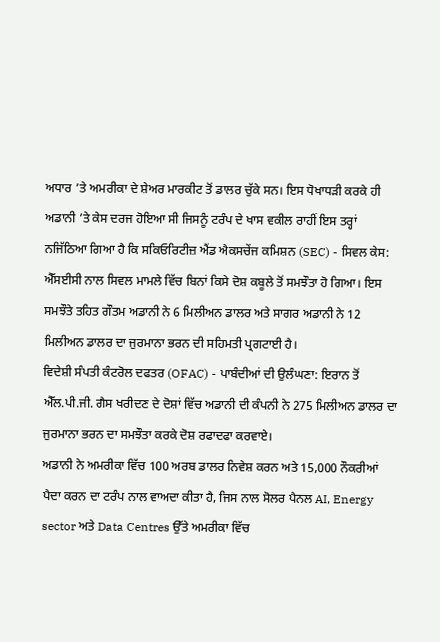ਅਧਾਰ ’ਤੇ ਅਮਰੀਕਾ ਦੇ ਸ਼ੇਅਰ ਮਾਰਕੀਟ ਤੋਂ ਡਾਲਰ ਚੁੱਕੇ ਸਨ। ਇਸ ਧੋਖਾਧੜੀ ਕਰਕੇ ਹੀ ਅਡਾਨੀ ’ਤੇ ਕੇਸ ਦਰਜ ਹੋਇਆ ਸੀ ਜਿਸਨੂੰ ਟਰੰਪ ਦੇ ਖਾਸ ਵਕੀਲ ਰਾਹੀਂ ਇਸ ਤਰ੍ਹਾਂ ਨਜਿੱਠਿਆ ਗਿਆ ਹੈ ਕਿ ਸਕਿਓਰਿਟੀਜ਼ ਐਂਡ ਐਕਸਚੇਂਜ ਕਮਿਸ਼ਨ (SEC) - ਸਿਵਲ ਕੇਸ: ਐੱਸਈਸੀ ਨਾਲ ਸਿਵਲ ਮਾਮਲੇ ਵਿੱਚ ਬਿਨਾਂ ਕਿਸੇ ਦੋਸ਼ ਕਬੂਲੇ ਤੋਂ ਸਮਝੌਤਾ ਹੋ ਗਿਆ। ਇਸ ਸਮਝੌਤੇ ਤਹਿਤ ਗੌਤਮ ਅਡਾਨੀ ਨੇ 6 ਮਿਲੀਅਨ ਡਾਲਰ ਅਤੇ ਸਾਗਰ ਅਡਾਨੀ ਨੇ 12 ਮਿਲੀਅਨ ਡਾਲਰ ਦਾ ਜੁਰਮਾਨਾ ਭਰਨ ਦੀ ਸਹਿਮਤੀ ਪ੍ਰਗਟਾਈ ਹੈ।
ਵਿਦੇਸ਼ੀ ਸੰਪਤੀ ਕੰਟਰੋਲ ਦਫਤਰ (OFAC) - ਪਾਬੰਦੀਆਂ ਦੀ ਉਲੰਘਣਾ: ਇਰਾਨ ਤੋਂ ਐੱਲ.ਪੀ.ਜੀ. ਗੈਸ ਖਰੀਦਣ ਦੇ ਦੋਸ਼ਾਂ ਵਿੱਚ ਅਡਾਨੀ ਦੀ ਕੰਪਨੀ ਨੇ 275 ਮਿਲੀਅਨ ਡਾਲਰ ਦਾ ਜੁਰਮਾਨਾ ਭਰਨ ਦਾ ਸਮਝੌਤਾ ਕਰਕੇ ਦੋਸ਼ ਰਫਾਦਫਾ ਕਰਵਾਏ।
ਅਡਾਨੀ ਨੇ ਅਮਰੀਕਾ ਵਿੱਚ 100 ਅਰਬ ਡਾਲਰ ਨਿਵੇਸ਼ ਕਰਨ ਅਤੇ 15,000 ਨੌਕਰੀਆਂ ਪੈਦਾ ਕਰਨ ਦਾ ਟਰੰਪ ਨਾਲ ਵਾਅਦਾ ਕੀਤਾ ਹੈ, ਜਿਸ ਨਾਲ ਸੋਲਰ ਪੈਨਲ AI, Energy sector ਅਤੇ Data Centres ਉੱਤੇ ਅਮਰੀਕਾ ਵਿੱਚ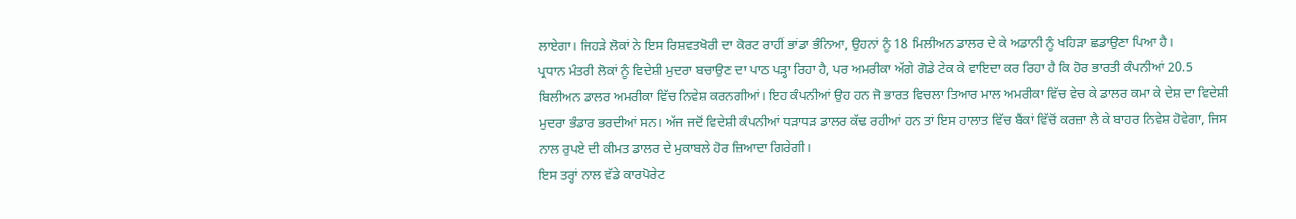ਲਾਏਗਾ। ਜਿਹੜੇ ਲੋਕਾਂ ਨੇ ਇਸ ਰਿਸ਼ਵਤਖੋਰੀ ਦਾ ਕੋਰਟ ਰਾਹੀਂ ਭਾਂਡਾ ਭੰਨਿਆ, ਉਹਨਾਂ ਨੂੰ 18 ਮਿਲੀਅਨ ਡਾਲਰ ਦੇ ਕੇ ਅਡਾਨੀ ਨੂੰ ਖਹਿੜਾ ਛਡਾਉਣਾ ਪਿਆ ਹੈ।
ਪ੍ਰਧਾਨ ਮੰਤਰੀ ਲੋਕਾਂ ਨੂੰ ਵਿਦੇਸ਼ੀ ਮੁਦਰਾ ਬਚਾਉਣ ਦਾ ਪਾਠ ਪੜ੍ਹਾ ਰਿਹਾ ਹੈ, ਪਰ ਅਮਰੀਕਾ ਅੱਗੇ ਗੋਡੇ ਟੇਕ ਕੇ ਵਾਇਦਾ ਕਰ ਰਿਹਾ ਹੈ ਕਿ ਹੋਰ ਭਾਰਤੀ ਕੰਪਨੀਆਂ 20.5 ਬਿਲੀਅਨ ਡਾਲਰ ਅਮਰੀਕਾ ਵਿੱਚ ਨਿਵੇਸ਼ ਕਰਨਗੀਆਂ। ਇਹ ਕੰਪਨੀਆਂ ਉਹ ਹਨ ਜੋ ਭਾਰਤ ਵਿਚਲਾ ਤਿਆਰ ਮਾਲ ਅਮਰੀਕਾ ਵਿੱਚ ਵੇਚ ਕੇ ਡਾਲਰ ਕਮਾ ਕੇ ਦੇਸ਼ ਦਾ ਵਿਦੇਸ਼ੀ ਮੁਦਰਾ ਭੰਡਾਰ ਭਰਦੀਆਂ ਸਨ। ਅੱਜ ਜਦੋਂ ਵਿਦੇਸ਼ੀ ਕੰਪਨੀਆਂ ਧੜਾਧੜ ਡਾਲਰ ਕੱਢ ਰਹੀਆਂ ਹਨ ਤਾਂ ਇਸ ਹਾਲਾਤ ਵਿੱਚ ਬੈਂਕਾਂ ਵਿੱਚੋਂ ਕਰਜ਼ਾ ਲੈ ਕੇ ਬਾਹਰ ਨਿਵੇਸ਼ ਹੋਵੇਗਾ, ਜਿਸ ਨਾਲ ਰੁਪਏ ਦੀ ਕੀਮਤ ਡਾਲਰ ਦੇ ਮੁਕਾਬਲੇ ਹੋਰ ਜ਼ਿਆਦਾ ਗਿਰੇਗੀ।
ਇਸ ਤਰ੍ਹਾਂ ਨਾਲ ਵੱਡੇ ਕਾਰਪੋਰੇਟ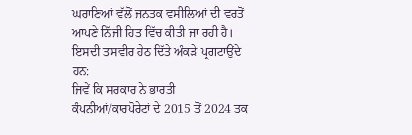ਘਰਾਣਿਆਂ ਵੱਲੋਂ ਜਨਤਕ ਵਸੀਲਿਆਂ ਦੀ ਵਰਤੋਂ ਆਪਣੇ ਨਿੱਜੀ ਹਿਤ ਵਿੱਚ ਕੀਤੀ ਜਾ ਰਹੀ ਹੈ। ਇਸਦੀ ਤਸਵੀਰ ਹੇਠ ਦਿੱਤੇ ਅੰਕੜੇ ਪ੍ਰਗਟਾਉਂਦੇ ਹਨ:
ਜਿਵੇਂ ਕਿ ਸਰਕਾਰ ਨੇ ਭਾਰਤੀ ਕੰਪਨੀਆਂ/ਕਾਰਪੋਰੇਟਾਂ ਦੇ 2015 ਤੋਂ 2024 ਤਕ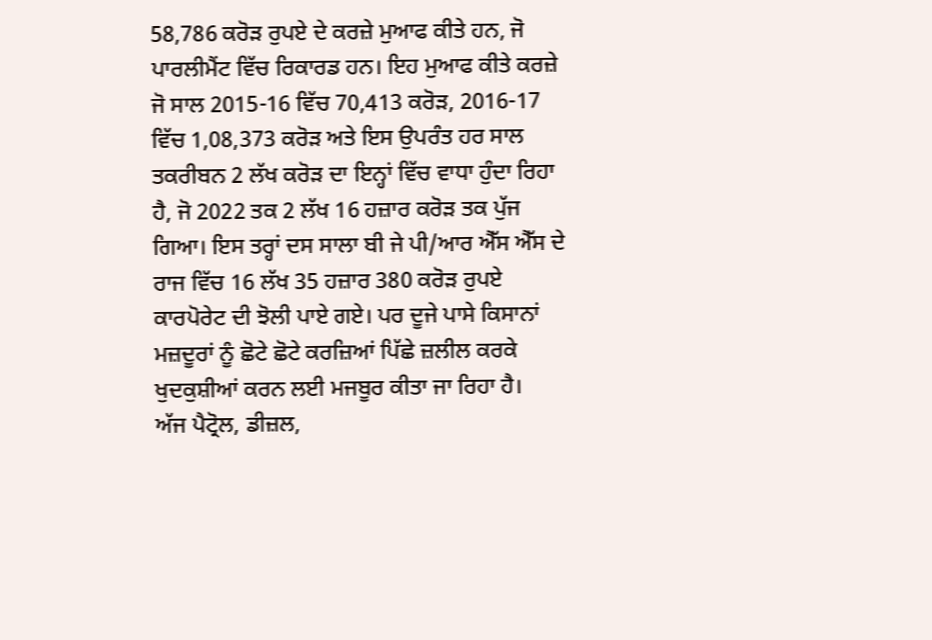58,786 ਕਰੋੜ ਰੁਪਏ ਦੇ ਕਰਜ਼ੇ ਮੁਆਫ ਕੀਤੇ ਹਨ, ਜੋ ਪਾਰਲੀਮੈਂਟ ਵਿੱਚ ਰਿਕਾਰਡ ਹਨ। ਇਹ ਮੁਆਫ ਕੀਤੇ ਕਰਜ਼ੇ ਜੋ ਸਾਲ 2015-16 ਵਿੱਚ 70,413 ਕਰੋੜ, 2016-17 ਵਿੱਚ 1,08,373 ਕਰੋੜ ਅਤੇ ਇਸ ਉਪਰੰਤ ਹਰ ਸਾਲ ਤਕਰੀਬਨ 2 ਲੱਖ ਕਰੋੜ ਦਾ ਇਨ੍ਹਾਂ ਵਿੱਚ ਵਾਧਾ ਹੁੰਦਾ ਰਿਹਾ ਹੈ, ਜੋ 2022 ਤਕ 2 ਲੱਖ 16 ਹਜ਼ਾਰ ਕਰੋੜ ਤਕ ਪੁੱਜ ਗਿਆ। ਇਸ ਤਰ੍ਹਾਂ ਦਸ ਸਾਲਾ ਬੀ ਜੇ ਪੀ/ਆਰ ਐੱਸ ਐੱਸ ਦੇ ਰਾਜ ਵਿੱਚ 16 ਲੱਖ 35 ਹਜ਼ਾਰ 380 ਕਰੋੜ ਰੁਪਏ ਕਾਰਪੋਰੇਟ ਦੀ ਝੋਲੀ ਪਾਏ ਗਏ। ਪਰ ਦੂਜੇ ਪਾਸੇ ਕਿਸਾਨਾਂ ਮਜ਼ਦੂਰਾਂ ਨੂੰ ਛੋਟੇ ਛੋਟੇ ਕਰਜ਼ਿਆਂ ਪਿੱਛੇ ਜ਼ਲੀਲ ਕਰਕੇ ਖੁਦਕੁਸ਼ੀਆਂ ਕਰਨ ਲਈ ਮਜਬੂਰ ਕੀਤਾ ਜਾ ਰਿਹਾ ਹੈ।
ਅੱਜ ਪੈਟ੍ਰੋਲ, ਡੀਜ਼ਲ,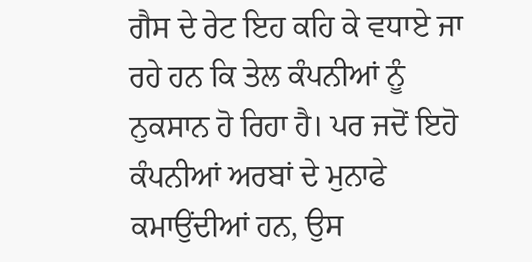ਗੈਸ ਦੇ ਰੇਟ ਇਹ ਕਹਿ ਕੇ ਵਧਾਏ ਜਾ ਰਹੇ ਹਨ ਕਿ ਤੇਲ ਕੰਪਨੀਆਂ ਨੂੰ ਨੁਕਸਾਨ ਹੋ ਰਿਹਾ ਹੈ। ਪਰ ਜਦੋਂ ਇਹੋ ਕੰਪਨੀਆਂ ਅਰਬਾਂ ਦੇ ਮੁਨਾਫੇ ਕਮਾਉਂਦੀਆਂ ਹਨ, ਉਸ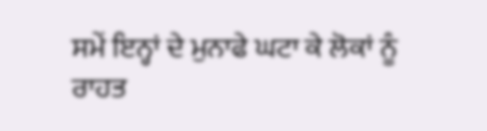ਸਮੇਂ ਇਨ੍ਹਾਂ ਦੇ ਮੁਨਾਫੇ ਘਟਾ ਕੇ ਲੋਕਾਂ ਨੂੰ ਰਾਹਤ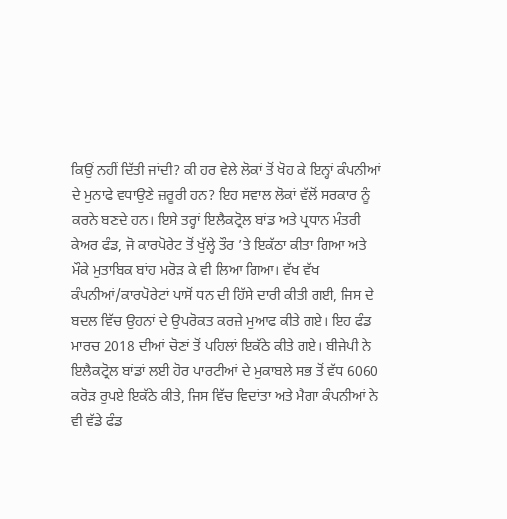ਕਿਉਂ ਨਹੀਂ ਦਿੱਤੀ ਜਾਂਦੀ? ਕੀ ਹਰ ਵੇਲੇ ਲੋਕਾਂ ਤੋਂ ਖੋਹ ਕੇ ਇਨ੍ਹਾਂ ਕੰਪਨੀਆਂ ਦੇ ਮੁਨਾਫੇ ਵਧਾਉਣੇ ਜ਼ਰੂਰੀ ਹਨ? ਇਹ ਸਵਾਲ ਲੋਕਾਂ ਵੱਲੋਂ ਸਰਕਾਰ ਨੂੰ ਕਰਨੇ ਬਣਦੇ ਹਨ। ਇਸੇ ਤਰ੍ਹਾਂ ਇਲੈਕਟ੍ਰੋਲ ਬਾਂਡ ਅਤੇ ਪ੍ਰਧਾਨ ਮੰਤਰੀ ਕੇਅਰ ਫੰਡ, ਜੋ ਕਾਰਪੋਰੇਟ ਤੋਂ ਖੁੱਲ੍ਹੇ ਤੌਰ ’ਤੇ ਇਕੱਠਾ ਕੀਤਾ ਗਿਆ ਅਤੇ ਮੌਕੇ ਮੁਤਾਬਿਕ ਬਾਂਹ ਮਰੋੜ ਕੇ ਵੀ ਲਿਆ ਗਿਆ। ਵੱਖ ਵੱਖ ਕੰਪਨੀਆਂ/ਕਾਰਪੋਰੇਟਾਂ ਪਾਸੋਂ ਧਨ ਦੀ ਹਿੱਸੇ ਦਾਰੀ ਕੀਤੀ ਗਈ, ਜਿਸ ਦੇ ਬਦਲ ਵਿੱਚ ਉਹਨਾਂ ਦੇ ਉਪਰੋਕਤ ਕਰਜ਼ੇ ਮੁਆਫ ਕੀਤੇ ਗਏ। ਇਹ ਫੰਡ ਮਾਰਚ 2018 ਦੀਆਂ ਚੋਣਾਂ ਤੋਂ ਪਹਿਲਾਂ ਇਕੱਠੇ ਕੀਤੇ ਗਏ। ਬੀਜੇਪੀ ਨੇ ਇਲੈਕਟ੍ਰੋਲ ਬਾਂਡਾਂ ਲਈ ਹੋਰ ਪਾਰਟੀਆਂ ਦੇ ਮੁਕਾਬਲੇ ਸਭ ਤੋਂ ਵੱਧ 6060 ਕਰੋੜ ਰੁਪਏ ਇਕੱਠੇ ਕੀਤੇ, ਜਿਸ ਵਿੱਚ ਵਿਦਾਂਤਾ ਅਤੇ ਮੈਗਾ ਕੰਪਨੀਆਂ ਨੇ ਵੀ ਵੱਡੇ ਫੰਡ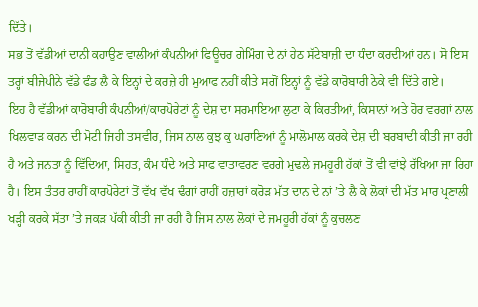ਦਿੱਤੇ।
ਸਭ ਤੋਂ ਵੱਡੀਆਂ ਦਾਨੀ ਕਹਾਉਣ ਵਾਲੀਆਂ ਕੰਪਨੀਆਂ ਫਿਊਚਰ ਗੇਮਿੰਗ ਦੇ ਨਾਂ ਹੇਠ ਸੱਟੇਬਾਜ਼ੀ ਦਾ ਧੰਦਾ ਕਰਦੀਆਂ ਹਨ। ਸੋ ਇਸ ਤਰ੍ਹਾਂ ਬੀਜੇਪੀਨੇ ਵੱਡੇ ਫੰਡ ਲੈ ਕੇ ਇਨ੍ਹਾਂ ਦੇ ਕਰਜ਼ੇ ਹੀ ਮੁਆਫ ਨਹੀਂ ਕੀਤੇ ਸਗੋਂ ਇਨ੍ਹਾਂ ਨੂੰ ਵੱਡੇ ਕਾਰੋਬਾਰੀ ਠੇਕੇ ਵੀ ਦਿੱਤੇ ਗਏ।
ਇਹ ਹੈ ਵੱਡੀਆਂ ਕਾਰੋਬਾਰੀ ਕੰਪਨੀਆਂ/ਕਾਰਪੋਰੇਟਾਂ ਨੂੰ ਦੇਸ਼ ਦਾ ਸਰਮਾਇਆ ਲੁਟਾ ਕੇ ਕਿਰਤੀਆਂ, ਕਿਸਾਨਾਂ ਅਤੇ ਹੋਰ ਵਰਗਾਂ ਨਾਲ ਖਿਲਵਾੜ ਕਰਨ ਦੀ ਮੋਟੀ ਜਿਹੀ ਤਸਵੀਰ, ਜਿਸ ਨਾਲ ਕੁਝ ਕੁ ਘਰਾਣਿਆਂ ਨੂੰ ਮਾਲੋਮਾਲ ਕਰਕੇ ਦੇਸ਼ ਦੀ ਬਰਬਾਦੀ ਕੀਤੀ ਜਾ ਰਹੀ ਹੈ ਅਤੇ ਜਨਤਾ ਨੂੰ ਵਿੱਦਿਆ, ਸਿਹਤ, ਕੰਮ ਧੰਦੇ ਅਤੇ ਸਾਫ ਵਾਤਾਵਰਣ ਵਰਗੇ ਮੁਢਲੇ ਜਮਹੂਰੀ ਹੱਕਾਂ ਤੋਂ ਵੀ ਵਾਂਝੇ ਰੱਖਿਆ ਜਾ ਰਿਹਾ ਹੈ। ਇਸ ਤੰਤਰ ਰਾਹੀਂ ਕਾਰਪੋਰੇਟਾਂ ਤੋਂ ਵੱਖ ਵੱਖ ਢੰਗਾਂ ਰਾਹੀਂ ਹਜ਼ਾਰਾਂ ਕਰੋੜ ਮੱਤ ਦਾਨ ਦੇ ਨਾਂ ’ਤੇ ਲੈ ਕੇ ਲੋਕਾਂ ਦੀ ਮੱਤ ਮਾਰ ਪ੍ਰਣਾਲੀ ਖੜ੍ਹੀ ਕਰਕੇ ਸੱਤਾ ’ਤੇ ਜਕੜ ਪੱਕੀ ਕੀਤੀ ਜਾ ਰਹੀ ਹੈ ਜਿਸ ਨਾਲ ਲੋਕਾਂ ਦੇ ਜਮਹੂਰੀ ਹੱਕਾਂ ਨੂੰ ਕੁਚਲਣ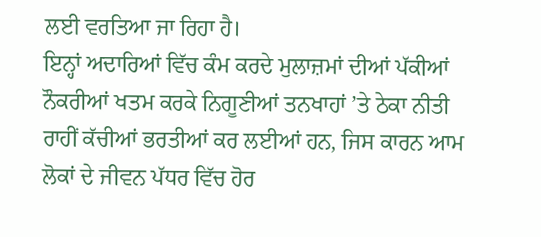ਲਈ ਵਰਤਿਆ ਜਾ ਰਿਹਾ ਹੈ।
ਇਨ੍ਹਾਂ ਅਦਾਰਿਆਂ ਵਿੱਚ ਕੰਮ ਕਰਦੇ ਮੁਲਾਜ਼ਮਾਂ ਦੀਆਂ ਪੱਕੀਆਂ ਨੌਕਰੀਆਂ ਖਤਮ ਕਰਕੇ ਨਿਗੂਣੀਆਂ ਤਨਖਾਹਾਂ ’ਤੇ ਠੇਕਾ ਨੀਤੀ ਰਾਹੀਂ ਕੱਚੀਆਂ ਭਰਤੀਆਂ ਕਰ ਲਈਆਂ ਹਨ, ਜਿਸ ਕਾਰਨ ਆਮ ਲੋਕਾਂ ਦੇ ਜੀਵਨ ਪੱਧਰ ਵਿੱਚ ਹੋਰ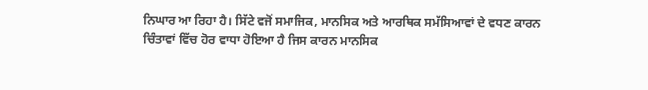ਨਿਘਾਰ ਆ ਰਿਹਾ ਹੈ। ਸਿੱਟੇ ਵਜੋਂ ਸਮਾਜਿਕ, ਮਾਨਸਿਕ ਅਤੇ ਆਰਥਿਕ ਸਮੱਸਿਆਵਾਂ ਦੇ ਵਧਣ ਕਾਰਨ ਚਿੰਤਾਵਾਂ ਵਿੱਚ ਹੋਰ ਵਾਧਾ ਹੋਇਆ ਹੈ ਜਿਸ ਕਾਰਨ ਮਾਨਸਿਕ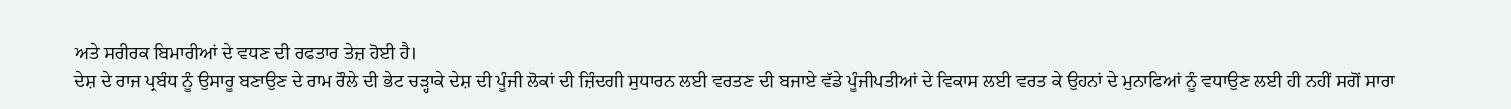ਅਤੇ ਸਰੀਰਕ ਬਿਮਾਰੀਆਂ ਦੇ ਵਧਣ ਦੀ ਰਫਤਾਰ ਤੇਜ਼ ਹੋਈ ਹੈ।
ਦੇਸ਼ ਦੇ ਰਾਜ ਪ੍ਰਬੰਧ ਨੂੰ ਉਸਾਰੂ ਬਣਾਉਣ ਦੇ ਰਾਮ ਰੌਲੇ ਦੀ ਭੇਟ ਚੜ੍ਹਾਕੇ ਦੇਸ਼ ਦੀ ਪੂੰਜੀ ਲੋਕਾਂ ਦੀ ਜ਼ਿੰਦਗੀ ਸੁਧਾਰਨ ਲਈ ਵਰਤਣ ਦੀ ਬਜਾਏ ਵੱਡੇ ਪੂੰਜੀਪਤੀਆਂ ਦੇ ਵਿਕਾਸ ਲਈ ਵਰਤ ਕੇ ਉਹਨਾਂ ਦੇ ਮੁਨਾਫਿਆਂ ਨੂੰ ਵਧਾਉਣ ਲਈ ਹੀ ਨਹੀਂ ਸਗੋਂ ਸਾਰਾ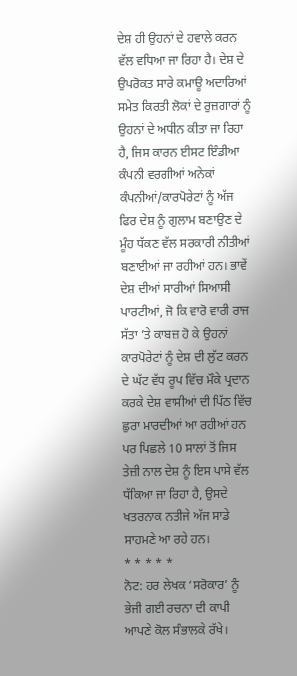ਦੇਸ਼ ਹੀ ਉਹਨਾਂ ਦੇ ਹਵਾਲੇ ਕਰਨ ਵੱਲ ਵਧਿਆ ਜਾ ਰਿਹਾ ਹੈ। ਦੇਸ਼ ਦੇ ਉਪਰੋਕਤ ਸਾਰੇ ਕਮਾਊ ਅਦਾਰਿਆਂ ਸਮੇਤ ਕਿਰਤੀ ਲੋਕਾਂ ਦੇ ਰੁਜ਼ਗਾਰਾਂ ਨੂੰ ਉਹਨਾਂ ਦੇ ਅਧੀਨ ਕੀਤਾ ਜਾ ਰਿਹਾ ਹੈ, ਜਿਸ ਕਾਰਨ ਈਸਟ ਇੰਡੀਆ ਕੰਪਨੀ ਵਰਗੀਆਂ ਅਨੇਕਾਂ ਕੰਪਨੀਆਂ/ਕਾਰਪੋਰੇਟਾਂ ਨੂੰ ਅੱਜ ਫਿਰ ਦੇਸ਼ ਨੂੰ ਗੁਲਾਮ ਬਣਾਉਣ ਦੇ ਮੂੰਹ ਧੱਕਣ ਵੱਲ ਸਰਕਾਰੀ ਨੀਤੀਆਂ ਬਣਾਈਆਂ ਜਾ ਰਹੀਆਂ ਹਨ। ਭਾਵੇਂ ਦੇਸ਼ ਦੀਆਂ ਸਾਰੀਆਂ ਸਿਆਸੀ ਪਾਰਟੀਆਂ, ਜੋ ਕਿ ਵਾਰੋ ਵਾਰੀ ਰਾਜ ਸੱਤਾ ’ਤੇ ਕਾਬਜ਼ ਹੋ ਕੇ ਉਹਨਾਂ ਕਾਰਪੋਰੇਟਾਂ ਨੂੰ ਦੇਸ਼ ਦੀ ਲੁੱਟ ਕਰਨ ਦੇ ਘੱਟ ਵੱਧ ਰੂਪ ਵਿੱਚ ਮੌਕੇ ਪ੍ਰਦਾਨ ਕਰਕੇ ਦੇਸ਼ ਵਾਸੀਆਂ ਦੀ ਪਿੱਠ ਵਿੱਚ ਛੁਰਾ ਮਾਰਦੀਆਂ ਆ ਰਹੀਆਂ ਹਨ ਪਰ ਪਿਛਲੇ 10 ਸਾਲਾਂ ਤੋਂ ਜਿਸ ਤੇਜ਼ੀ ਨਾਲ ਦੇਸ਼ ਨੂੰ ਇਸ ਪਾਸੇ ਵੱਲ ਧੱਕਿਆ ਜਾ ਰਿਹਾ ਹੈ, ਉਸਦੇ ਖਤਰਨਾਕ ਨਤੀਜੇ ਅੱਜ ਸਾਡੇ ਸਾਹਮਣੇ ਆ ਰਹੇ ਹਨ।
* * * * *
ਨੋਟ: ਹਰ ਲੇਖਕ ‘ਸਰੋਕਾਰ’ ਨੂੰ ਭੇਜੀ ਗਈ ਰਚਨਾ ਦੀ ਕਾਪੀ ਆਪਣੇ ਕੋਲ ਸੰਭਾਲਕੇ ਰੱਖੇ।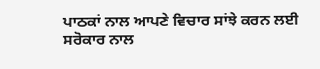ਪਾਠਕਾਂ ਨਾਲ ਆਪਣੇ ਵਿਚਾਰ ਸਾਂਝੇ ਕਰਨ ਲਈ ਸਰੋਕਾਰ ਨਾਲ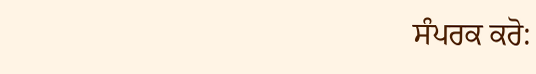ਸੰਪਰਕ ਕਰੋ: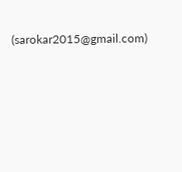(sarokar2015@gmail.com)